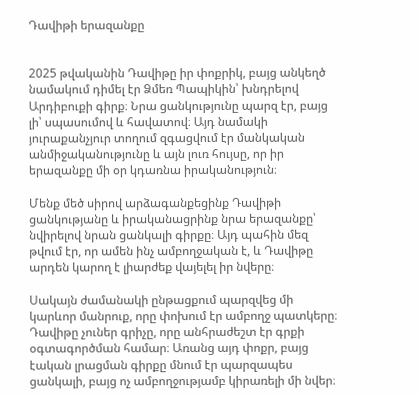Դավիթի երազանքը


2025 թվականին Դավիթը իր փոքրիկ, բայց անկեղծ նամակում դիմել էր Ձմեռ Պապիկին՝ խնդրելով Արդիբուքի գիրք։ Նրա ցանկությունը պարզ էր, բայց լի՝ սպասումով և հավատով։ Այդ նամակի յուրաքանչյուր տողում զգացվում էր մանկական անմիջականությունը և այն լուռ հույսը, որ իր երազանքը մի օր կդառնա իրականություն։

Մենք մեծ սիրով արձագանքեցինք Դավիթի ցանկությանը և իրականացրինք նրա երազանքը՝ նվիրելով նրան ցանկալի գիրքը։ Այդ պահին մեզ թվում էր, որ ամեն ինչ ամբողջական է, և Դավիթը արդեն կարող է լիարժեք վայելել իր նվերը։

Սակայն ժամանակի ընթացքում պարզվեց մի կարևոր մանրուք, որը փոխում էր ամբողջ պատկերը։ Դավիթը չուներ գրիչը, որը անհրաժեշտ էր գրքի օգտագործման համար։ Առանց այդ փոքր, բայց էական լրացման գիրքը մնում էր պարզապես ցանկալի, բայց ոչ ամբողջությամբ կիրառելի մի նվեր։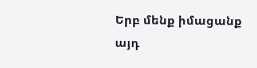Երբ մենք իմացանք այդ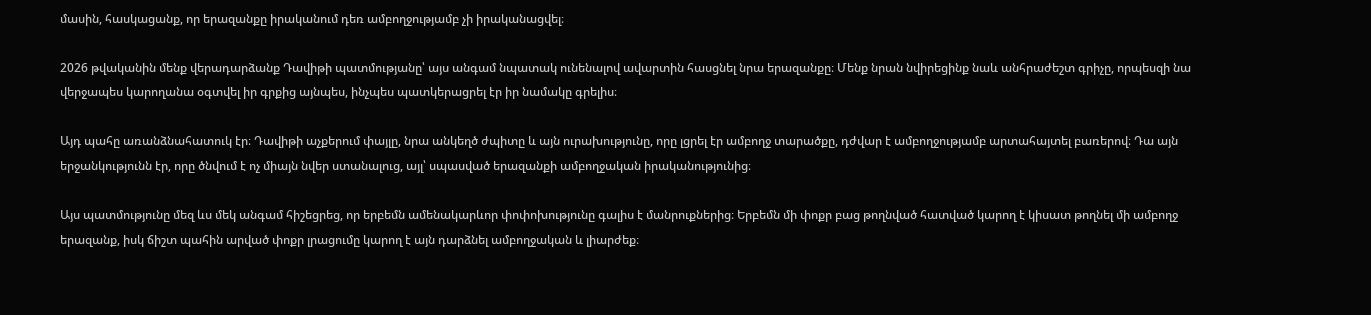մասին, հասկացանք, որ երազանքը իրականում դեռ ամբողջությամբ չի իրականացվել։

2026 թվականին մենք վերադարձանք Դավիթի պատմությանը՝ այս անգամ նպատակ ունենալով ավարտին հասցնել նրա երազանքը։ Մենք նրան նվիրեցինք նաև անհրաժեշտ գրիչը, որպեսզի նա վերջապես կարողանա օգտվել իր գրքից այնպես, ինչպես պատկերացրել էր իր նամակը գրելիս։

Այդ պահը առանձնահատուկ էր։ Դավիթի աչքերում փայլը, նրա անկեղծ ժպիտը և այն ուրախությունը, որը լցրել էր ամբողջ տարածքը, դժվար է ամբողջությամբ արտահայտել բառերով։ Դա այն երջանկությունն էր, որը ծնվում է ոչ միայն նվեր ստանալուց, այլ՝ սպասված երազանքի ամբողջական իրականությունից։

Այս պատմությունը մեզ ևս մեկ անգամ հիշեցրեց, որ երբեմն ամենակարևոր փոփոխությունը գալիս է մանրուքներից։ Երբեմն մի փոքր բաց թողնված հատված կարող է կիսատ թողնել մի ամբողջ երազանք, իսկ ճիշտ պահին արված փոքր լրացումը կարող է այն դարձնել ամբողջական և լիարժեք։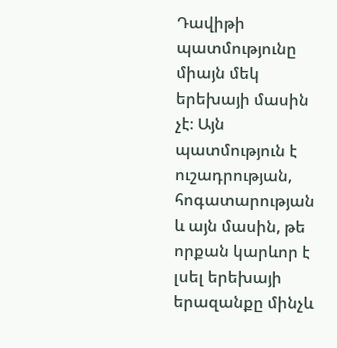Դավիթի պատմությունը միայն մեկ երեխայի մասին չէ։ Այն պատմություն է ուշադրության, հոգատարության և այն մասին, թե որքան կարևոր է լսել երեխայի երազանքը մինչև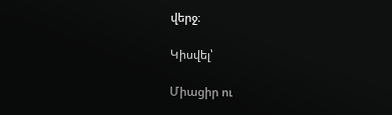վերջ։

Կիսվել՝

Միացիր ու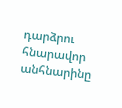դարձրու հնարավոր անհնարինը